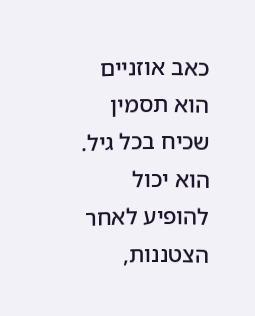כאב אוזניים הוא תסמין שכיח בכל גיל. הוא יכול להופיע לאחר הצטננות,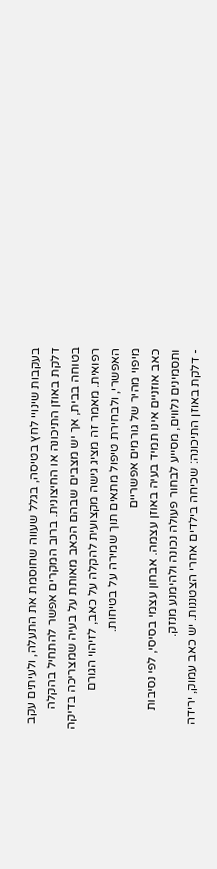בעקבות שינויי לחץ בטיסה, בגלל שעווה שחוסמת את התעלה, ולעיתים עקב דלקת באוזן התיכונה או החיצונית. ברוב המקרים אפשר להתחיל בהקלה בטוחה בבית, אך יש מצבים שבהם הכאב מאותת על בעיה שמצריכה בדיקה רפואית. מאמר זה מציג גישה מקצועית להקלה על כאב, לזיהוי הגורם האפשרי, ולבחירת טיפול מתאים תוך שמירה על בטיחות.
מיפוי מהיר של גורמים אפשריים
כאב אוזניים אינו תמיד בעיה באוזן עצמה. אבחון עצמי בסיסי, לפי נסיבות ותסמינים נלווים, מסייע לבחור פעולה נכונה ולהימנע מנזק.
- דלקת באוזן התיכונה: שכיחה בילדים אחרי הצטננות. יש כאב עמוק, ירידה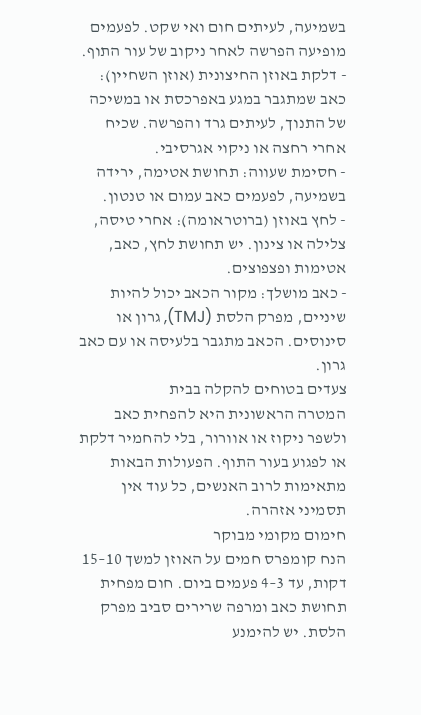בשמיעה, לעיתים חום ואי שקט. לפעמים מופיעה הפרשה לאחר ניקוב של עור התוף.
- דלקת באוזן החיצונית (אוזן השחיין): כאב שמתגבר במגע באפרכסת או במשיכה של התנוך, לעיתים גרד והפרשה. שכיח אחרי רחצה או ניקוי אגרסיבי.
- חסימת שעווה: תחושת אטימה, ירידה בשמיעה, לפעמים כאב עמום או טנטון.
- לחץ באוזן (ברוטראומה): אחרי טיסה, צלילה או צינון. יש תחושת לחץ, כאב, אטימות ופצפוצים.
- כאב מושלך: מקור הכאב יכול להיות שיניים, מפרק הלסת (TMJ), גרון או סינוסים. הכאב מתגבר בלעיסה או עם כאב גרון.
צעדים בטוחים להקלה בבית
המטרה הראשונית היא להפחית כאב ולשפר ניקוז או אוורור, בלי להחמיר דלקת או לפגוע בעור התוף. הפעולות הבאות מתאימות לרוב האנשים, כל עוד אין תסמיני אזהרה.
חימום מקומי מבוקר
הנח קומפרס חמים על האוזן למשך 10–15 דקות, עד 3–4 פעמים ביום. חום מפחית תחושת כאב ומרפה שרירים סביב מפרק הלסת. יש להימנע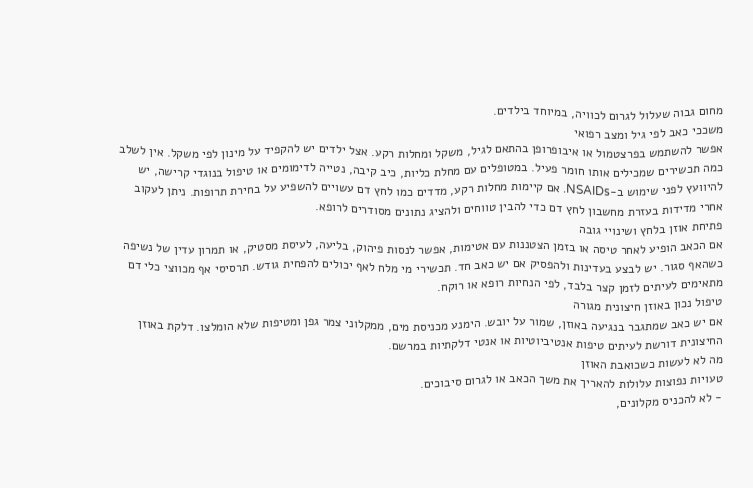מחום גבוה שעלול לגרום לכוויה, במיוחד בילדים.
משככי כאב לפי גיל ומצב רפואי
אפשר להשתמש בפרצטמול או איבופרופן בהתאם לגיל, משקל ומחלות רקע. אצל ילדים יש להקפיד על מינון לפי משקל. אין לשלב כמה תכשירים שמכילים אותו חומר פעיל. במטופלים עם מחלת כליות, כיב קיבה, נטייה לדימומים או טיפול בנוגדי קרישה, יש להיוועץ לפני שימוש ב-NSAIDs. אם קיימות מחלות רקע, מדדים כמו לחץ דם עשויים להשפיע על בחירת תרופות. ניתן לעקוב אחרי מדידות בעזרת מחשבון לחץ דם כדי להבין טווחים ולהציג נתונים מסודרים לרופא.
פתיחת אוזן בלחץ ושינויי גובה
אם הכאב הופיע לאחר טיסה או בזמן הצטננות עם אטימות, אפשר לנסות פיהוק, בליעה, לעיסת מסטיק, או תמרון עדין של נשיפה כשהאף סגור. יש לבצע בעדינות ולהפסיק אם יש כאב חד. תכשירי מי מלח לאף יכולים להפחית גודש. תרסיסי אף מכווצי כלי דם מתאימים לעיתים לזמן קצר בלבד, לפי הנחיות רופא או רוקח.
טיפול נכון באוזן חיצונית מגורה
אם יש כאב שמתגבר בנגיעה באוזן, שמור על יובש. הימנע מכניסת מים, ממקלוני צמר גפן ומטיפות שלא הומלצו. דלקת באוזן החיצונית דורשת לעיתים טיפות אנטיביוטיות או אנטי דלקתיות במרשם.
מה לא לעשות כשכואבת האוזן
טעויות נפוצות עלולות להאריך את משך הכאב או לגרום סיבוכים.
- לא להכניס מקלונים,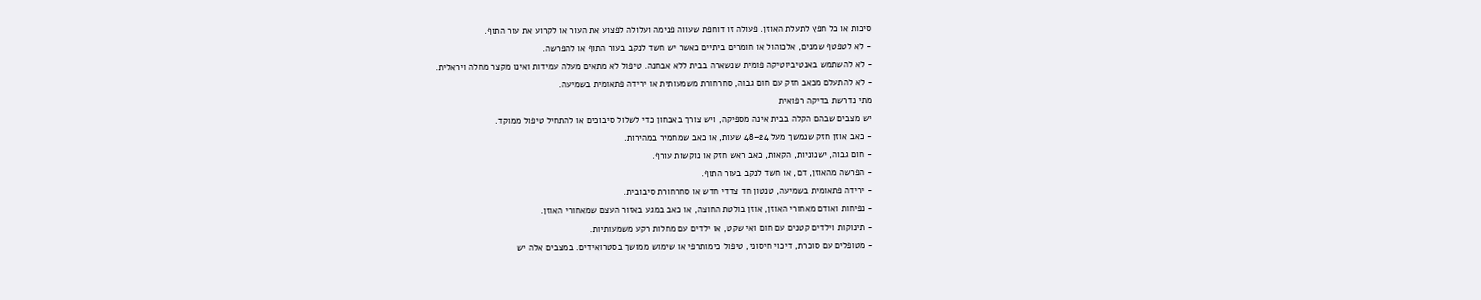סיכות או כל חפץ לתעלת האוזן. פעולה זו דוחפת שעווה פנימה ועלולה לפצוע את העור או לקרוע את עור התוף.
- לא לטפטף שמנים, אלכוהול או חומרים ביתיים כאשר יש חשד לנקב בעור התוף או להפרשה.
- לא להשתמש באנטיביוטיקה פומית שנשארה בבית ללא אבחנה. טיפול לא מתאים מעלה עמידות ואינו מקצר מחלה ויראלית.
- לא להתעלם מכאב חזק עם חום גבוה, סחרחורת משמעותית או ירידה פתאומית בשמיעה.
מתי נדרשת בדיקה רפואית
יש מצבים שבהם הקלה בבית אינה מספיקה, ויש צורך באבחון כדי לשלול סיבוכים או להתחיל טיפול ממוקד.
- כאב אוזן חזק שנמשך מעל 24–48 שעות, או כאב שמחמיר במהירות.
- חום גבוה, ישנוניות, הקאות, כאב ראש חזק או נוקשות עורף.
- הפרשה מהאוזן, דם, או חשד לנקב בעור התוף.
- ירידה פתאומית בשמיעה, טנטון חד צדדי חדש או סחרחורת סיבובית.
- נפיחות ואודם מאחורי האוזן, אוזן בולטת החוצה, או כאב במגע באזור העצם שמאחורי האוזן.
- תינוקות וילדים קטנים עם חום ואי שקט, או ילדים עם מחלות רקע משמעותיות.
- מטופלים עם סוכרת, דיכוי חיסוני, טיפול כימותרפי או שימוש ממושך בסטרואידים. במצבים אלה יש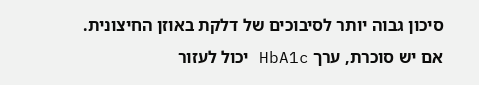סיכון גבוה יותר לסיבוכים של דלקת באוזן החיצונית. אם יש סוכרת, ערך HbA1c יכול לעזור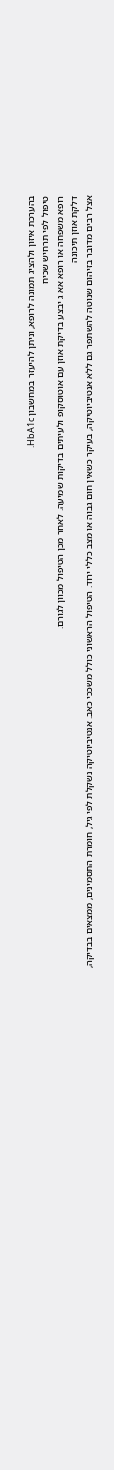בהערכת איזון ולהציג תמונה לרופא, וניתן להיעזר במחשבון HbA1c.
טיפול לפי תרחיש שכיח
רופא משפחה או רופא אא ג יבצע בדיקת אוזן עם אוטוסקופ ולעיתים בדיקות שמיעה. לאחר מכן הטיפול מכוון לגורם.
דלקת אוזן תיכונה
אצל רבים מדובר בזיהום שנוטה להשתפר גם ללא אנטיביוטיקה, בעיקר כשאין חום גבוה או מצב כללי ירוד. הטיפול הראשוני כולל משככי כאב. אנטיביוטיקה נשקלת לפי גיל, חומרת התסמינים, ממצאים בבדיקה,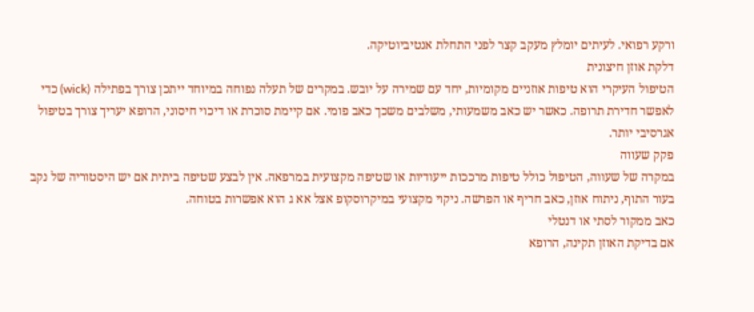ורקע רפואי. לעיתים יומלץ מעקב קצר לפני התחלת אנטיביוטיקה.
דלקת אוזן חיצונית
הטיפול העיקרי הוא טיפות אוזניים מקומיות, יחד עם שמירה על יובש. במקרים של תעלה נפוחה במיוחד ייתכן צורך בפתילה (wick) כדי לאפשר חדירת תרופה. כאשר יש כאב משמעותי, משלבים משכך כאב פומי. אם קיימת סוכרת או דיכוי חיסוני, הרופא יעריך צורך בטיפול אגרסיבי יותר.
פקק שעווה
במקרה של שעווה, הטיפול כולל טיפות מרככות ייעודיות או שטיפה מקצועית במרפאה. אין לבצע שטיפה ביתית אם יש היסטוריה של נקב בעור התוף, ניתוח אוזן, כאב חריף או הפרשה. ניקוי מקצועי במיקרוסקופ אצל אא ג הוא אפשרות בטוחה.
כאב ממקור לסתי או דנטלי
אם בדיקת האוזן תקינה, הרופא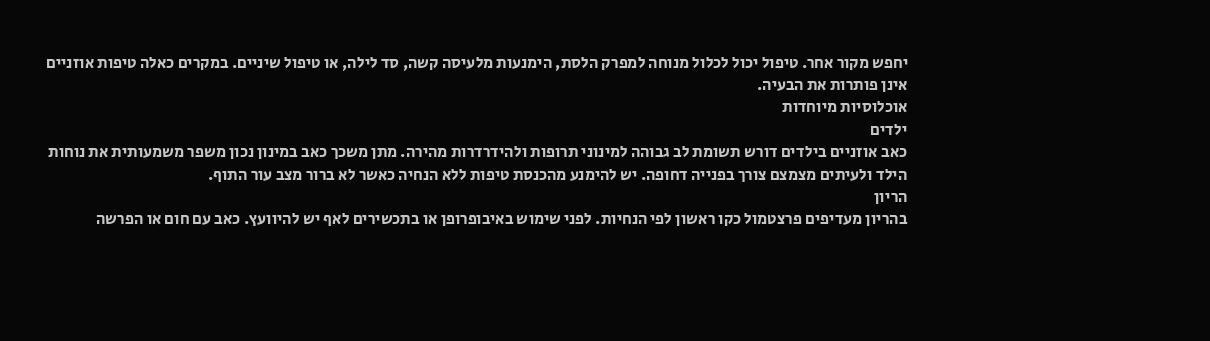יחפש מקור אחר. טיפול יכול לכלול מנוחה למפרק הלסת, הימנעות מלעיסה קשה, סד לילה, או טיפול שיניים. במקרים כאלה טיפות אוזניים אינן פותרות את הבעיה.
אוכלוסיות מיוחדות
ילדים
כאב אוזניים בילדים דורש תשומת לב גבוהה למינוני תרופות ולהידרדרות מהירה. מתן משכך כאב במינון נכון משפר משמעותית את נוחות הילד ולעיתים מצמצם צורך בפנייה דחופה. יש להימנע מהכנסת טיפות ללא הנחיה כאשר לא ברור מצב עור התוף.
הריון
בהריון מעדיפים פרצטמול כקו ראשון לפי הנחיות. לפני שימוש באיבופרופן או בתכשירים לאף יש להיוועץ. כאב עם חום או הפרשה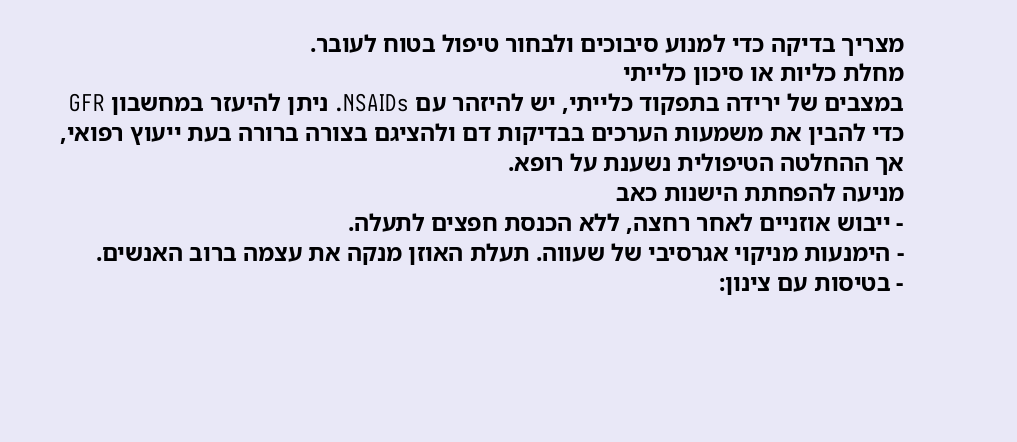מצריך בדיקה כדי למנוע סיבוכים ולבחור טיפול בטוח לעובר.
מחלת כליות או סיכון כלייתי
במצבים של ירידה בתפקוד כלייתי, יש להיזהר עם NSAIDs. ניתן להיעזר במחשבון GFR כדי להבין את משמעות הערכים בבדיקות דם ולהציגם בצורה ברורה בעת ייעוץ רפואי, אך ההחלטה הטיפולית נשענת על רופא.
מניעה להפחתת הישנות כאב
- ייבוש אוזניים לאחר רחצה, ללא הכנסת חפצים לתעלה.
- הימנעות מניקוי אגרסיבי של שעווה. תעלת האוזן מנקה את עצמה ברוב האנשים.
- בטיסות עם צינון: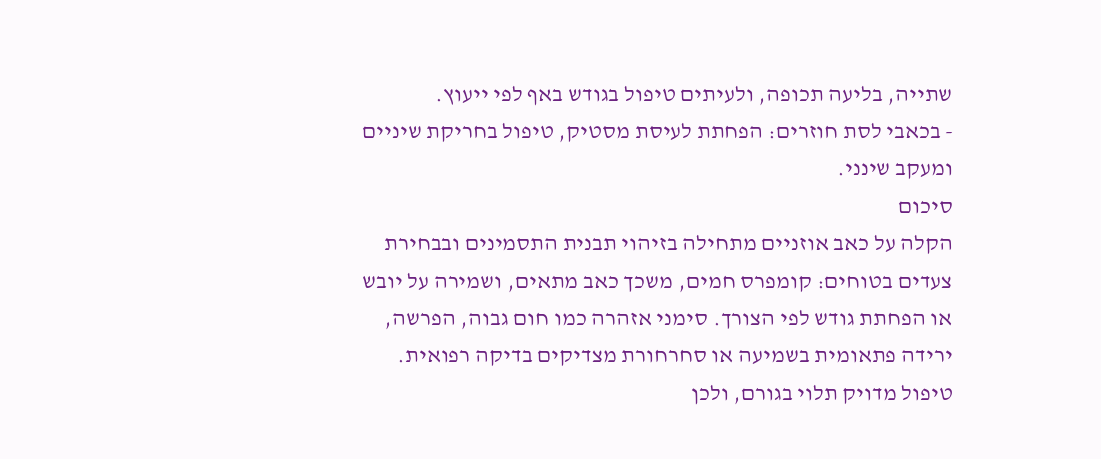שתייה, בליעה תכופה, ולעיתים טיפול בגודש באף לפי ייעוץ.
- בכאבי לסת חוזרים: הפחתת לעיסת מסטיק, טיפול בחריקת שיניים ומעקב שינני.
סיכום
הקלה על כאב אוזניים מתחילה בזיהוי תבנית התסמינים ובבחירת צעדים בטוחים: קומפרס חמים, משכך כאב מתאים, ושמירה על יובש או הפחתת גודש לפי הצורך. סימני אזהרה כמו חום גבוה, הפרשה, ירידה פתאומית בשמיעה או סחרחורת מצדיקים בדיקה רפואית. טיפול מדויק תלוי בגורם, ולכן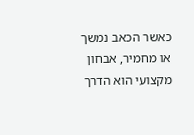כאשר הכאב נמשך או מחמיר, אבחון מקצועי הוא הדרך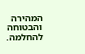המהירה והבטוחה להחלמה.